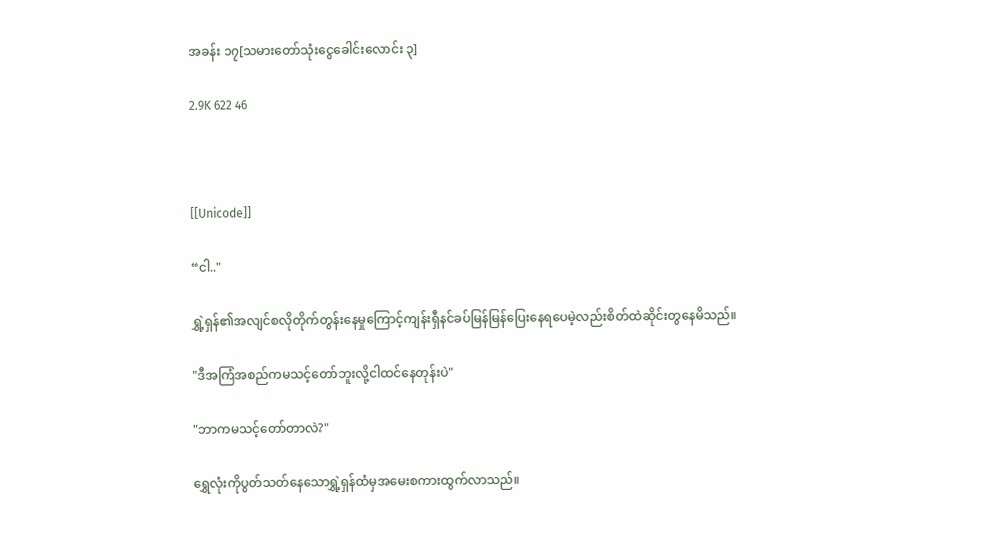အခန်း ၁၇[သမားတော်သုံးငွေခေါင်းလောင်း ၃]

2.9K 622 46



[[Unicode]]

“ငါ.."

ရွှဲ့ရှန်၏အလျင်စလိုတိုက်တွန်းနေမှုကြောင့်ကျန်းရှီနင်ခပ်မြန်မြန်ပြေးနေရပေမဲ့လည်းစိတ်ထဲဆိုင်းတွနေမိသည်။

"ဒီအကြံအစည်ကမသင့်တော်ဘူးလို့ငါထင်နေတုန်းပဲ"

"ဘာကမသင့်တော်တာလဲ?"

ရွှေလုံးကိုပွတ်သတ်နေသောရွှဲ့ရှန်ထံမှအမေးစကားထွက်လာသည်။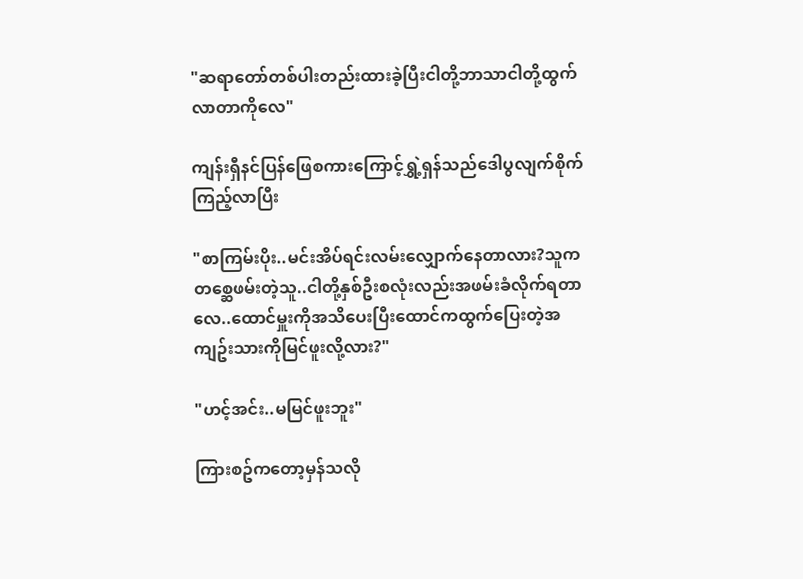"ဆရာတော်တစ်ပါးတည်းထားခဲ့ပြီးငါတို့ဘာသာငါတို့ထွက်လာတာကိုလေ"

ကျန်းရှီနင်ပြန်ဖြေစကားကြောင့်ရွှဲ့ရှန်သည်ဒေါပွလျက်စိုက်ကြည့်လာပြီး

"စာကြမ်းပိုး..မင်းအိပ်ရင်းလမ်းလျှောက်နေတာလား?သူကတစ္ဆေဖမ်းတဲ့သူ..ငါတို့နှစ်ဦးစလုံးလည်းအဖမ်းခံလိုက်ရတာလေ..ထောင်မှူးကိုအသိပေးပြီးထောင်ကထွက်ပြေးတဲ့အကျဥ်းသားကိုမြင်ဖူးလို့လား?"

"ဟင့်အင်း..မမြင်ဖူးဘူး"

ကြားစဥ်ကတော့မှန်သလို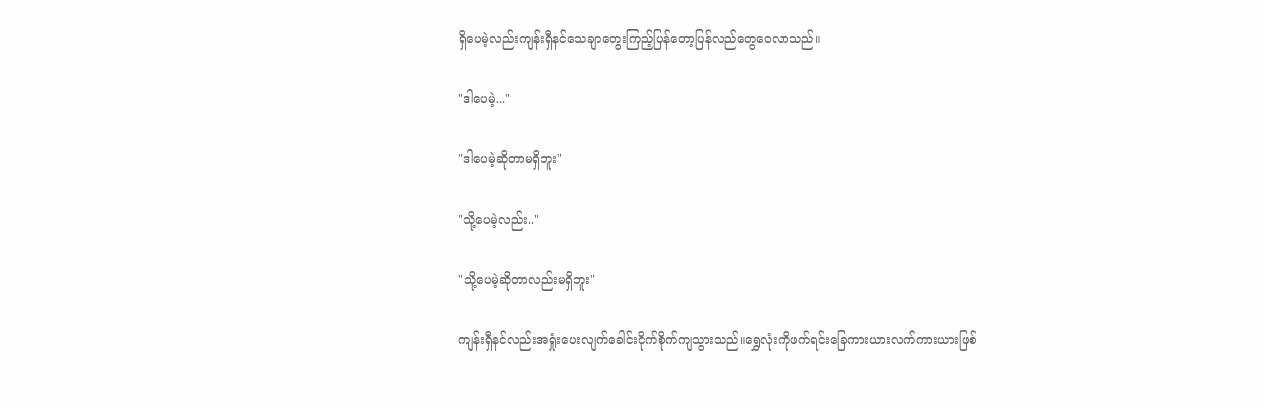ရှိပေမဲ့လည်းကျန်းရှီနင်သေချာတွေးကြည့်ပြန်တော့ပြန်လည်တွေဝေလာသည်။

"ဒါပေမဲ့..."

"ဒါပေမဲ့ဆိုတာမရှိဘူး"

"သို့ပေမဲ့လည်း.."

"သို့ပေမဲ့ဆိုတာလည်းမရှိဘူး"

ကျန်းရှီနင်လည်းအရှုံးပေးလျက်ခေါင်းငိုက်စိုက်ကျသွားသည်။ရွှေလုံးကိုဖက်ရင်းခြေကားယားလက်ကားယားဖြစ်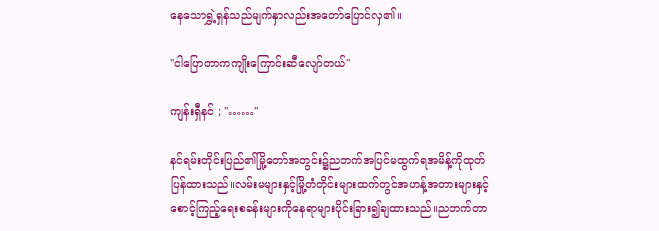နေသောရွှဲ့ရှန်သည်မျက်နှာလည်းအတော်ပြောင်လှ၏။

"ငါပြောတာကကျိုးကြောင်းဆီလျော်တယ်"

ကျန်းရှီနင် ; "……"

နင်ရမ်းတိုင်းပြည်၏မြို့တော်အတွင်း၌ညဘက်အပြင်မထွက်ရအမိန့်ကိုထုတ်ပြန်ထားသည်။လမ်းမများနှင့်မြို့တံတိုင်းများထက်တွင်အဟန့်အတားများနှင့်စောင့်ကြည့်ရေးစခန်းများကိုနေရာများပိုင်းခြား၍ချထားသည်။ညဘက်တာ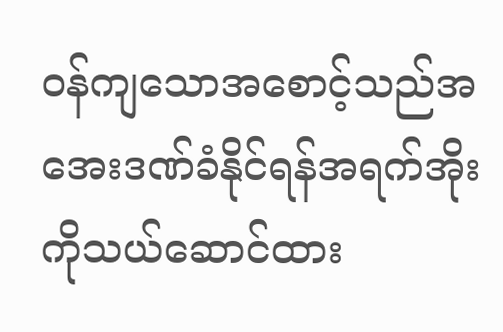ဝန်ကျသောအစောင့်သည်အအေးဒဏ်ခံနိုင်ရန်အရက်အိုးကိုသယ်ဆောင်ထား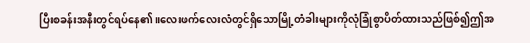ပြီးစခန်းအနီးတွင်ရပ်နေ၏။လေးဖက်လေးလံတွင်ရှိသောမြို့တံခါးများကိုလုံခြုံစွာပိတ်ထားသည်ဖြစ်၍ဤအ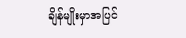ချိန်မျိုးမှာအပြင်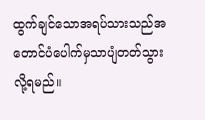ထွက်ချင်သောအရပ်သားသည်အတောင်ပံပေါက်မှသာပျံတတ်သွားလို့ရမည်။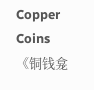Copper Coins《铜钱龛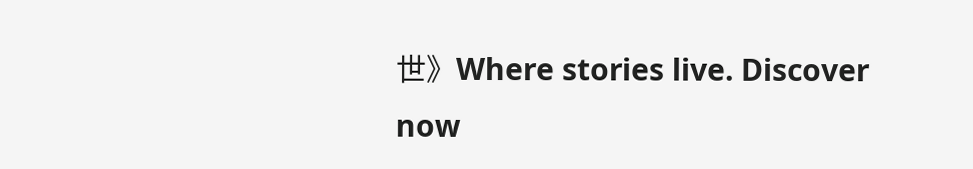世》Where stories live. Discover now